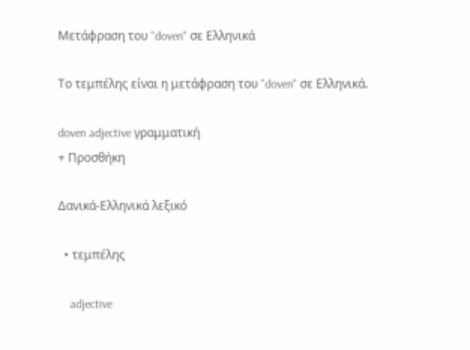Μετάφραση του "doven" σε Ελληνικά

Το τεμπέλης είναι η μετάφραση του "doven" σε Ελληνικά.

doven adjective γραμματική
+ Προσθήκη

Δανικά-Ελληνικά λεξικό

  • τεμπέλης

    adjective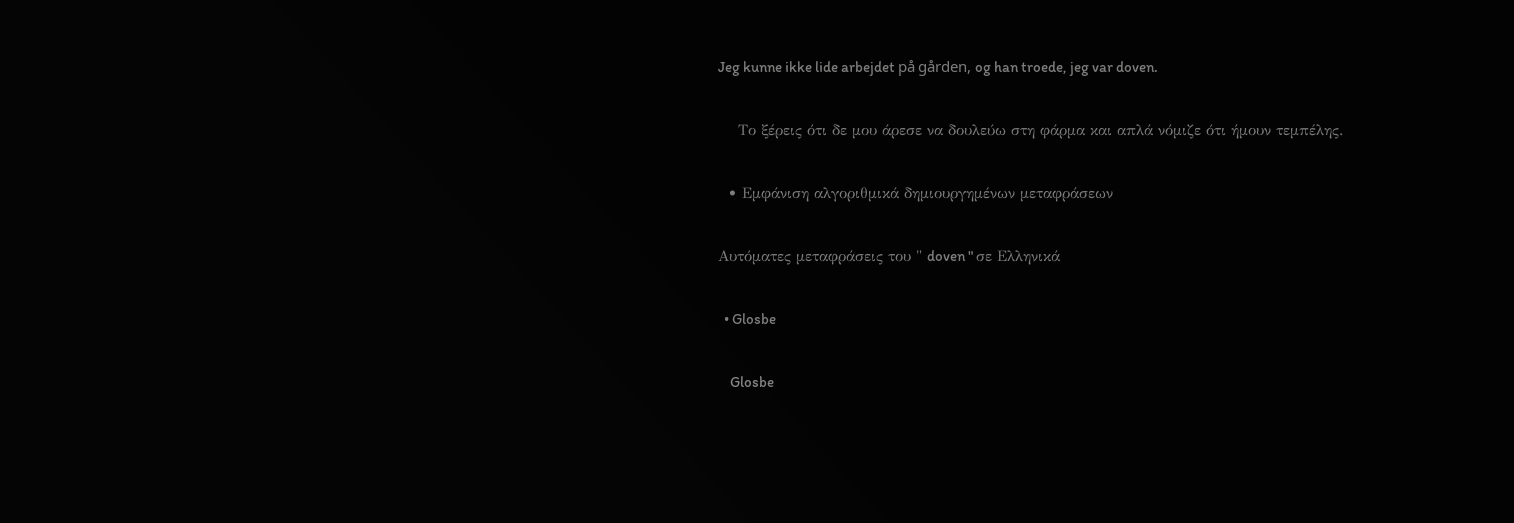Jeg kunne ikke lide arbejdet på gården, og han troede, jeg var doven.

    Το ξέρεις ότι δε μου άρεσε να δουλεύω στη φάρμα και απλά νόμιζε ότι ήμουν τεμπέλης.

  • Εμφάνιση αλγοριθμικά δημιουργημένων μεταφράσεων

Αυτόματες μεταφράσεις του " doven " σε Ελληνικά

  • Glosbe

    Glosbe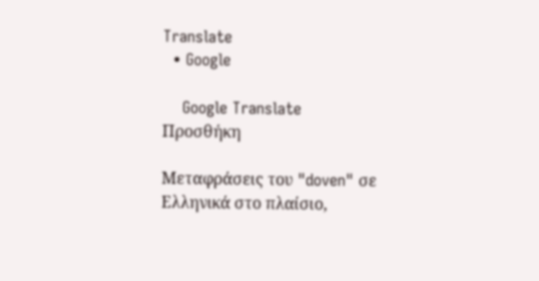Translate
  • Google

    Google Translate
Προσθήκη

Μεταφράσεις του "doven" σε Ελληνικά στο πλαίσιο,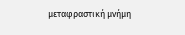μεταφραστική μνήμη